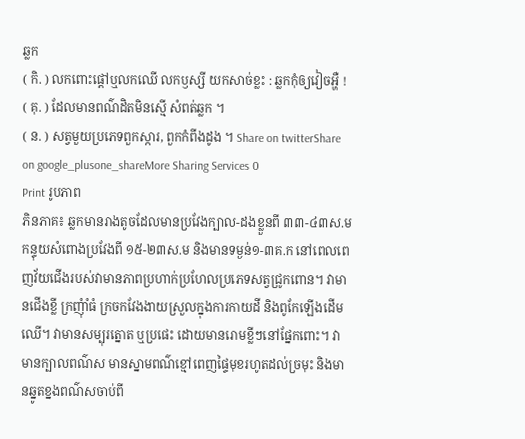ឆ្លក
( កិ. ) លកពោះផ្ដៅឬលកឈើ លកឫស្សី យកសាច់ខ្លះ : ឆ្លកកុំឲ្យវៀចអ្ហឺ !
( គុ. ) ដែលមានពណ៌ដិតមិនស្មើ សំពត់ឆ្លក ។
( ន. ) សត្វមួយប្រភេទពួកស្ការ, ពួកកំពីងដូង ។ Share on twitterShare on google_plusone_shareMore Sharing Services 0
Print រូបភាព
ភិនភាគ៖ ឆ្លកមានរាងតូចដែលមានប្រវែងក្បាល-ដងខ្លួនពី ៣៣-៤៣ស.ម កន្ទុយសំពោងប្រវែងពី ១៥-២៣ស.ម និងមានទម្ងន់១-៣គ.ក នៅពេលពេញវ័យជើងរបស់វាមានភាពប្រហាក់ប្រហែលប្រភេទសត្វជ្រូកពោន។ វាមានជើងខ្លី ក្រញុំាំធំ ក្រចកវែងងាយស្រួលក្នុងការកាយដី និងពូកែឡើងដើមឈើ។ វាមានសម្បុរត្នោត ឬប្រផេះ ដោយមានរោមខ្លីៗនៅផ្នែកពោះ។ វាមានក្បាលពណ៌ស មានស្នាមពណ៌ខ្មៅពេញផ្ទៃមុខរហូតដល់ច្រមុះ និងមានឆ្នូតខ្នងពណ៌សចាប់ពី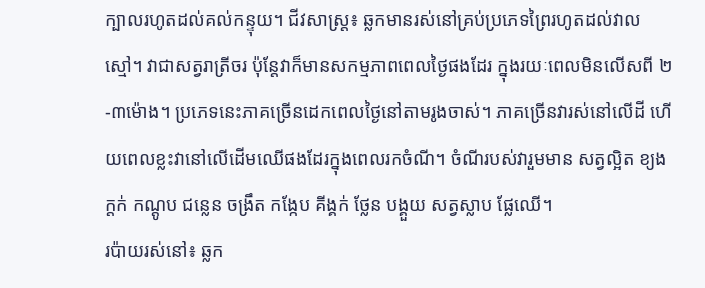ក្បាលរហូតដល់គល់កន្ទុយ។ ជីវសាស្ត្រ៖ ឆ្លកមានរស់នៅគ្រប់ប្រភេទព្រៃរហូតដល់វាលស្មៅ។ វាជាសត្វរាត្រីចរ ប៉ុន្តែវាក៏មានសកម្មភាពពេលថ្ងៃផងដែរ ក្នុងរយៈពេលមិនលើសពី ២-៣ម៉ោង។ ប្រភេទនេះភាគច្រើនដេកពេលថ្ងៃនៅតាមរូងចាស់។ ភាគច្រើនវារស់នៅលើដី ហើយពេលខ្លះវានៅលើដើមឈើផងដែរក្នុងពេលរកចំណី។ ចំណីរបស់វារួមមាន សត្វល្អិត ខ្យងក្តក់ កណ្តូប ជន្លេន ចង្រឹត កង្កែប គីង្គក់ ថ្លែន បង្គួយ សត្វស្លាប ផ្លែឈើ។
រប៉ាយរស់នៅ៖ ឆ្លក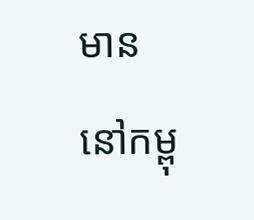មាននៅកម្ពុ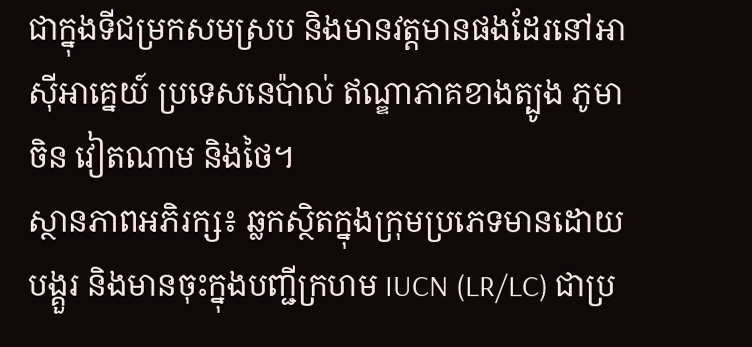ជាក្នុងទីជម្រកសមស្រប និងមានវត្តមានផងដែរនៅអាស៊ីអាគ្នេយ៍ ប្រទេសនេប៉ាល់ ឥណ្ឌាភាគខាងត្បូង ភូមា ចិន វៀតណាម និងថៃ។
ស្ថានភាពអភិរក្ស៖ ឆ្លកស្ថិតក្នុងក្រុមប្រភេទមានដោយបង្គួរ និងមានចុះក្នុងបញ្ជីក្រហម IUCN (LR/LC) ជាប្រ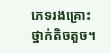ភេទរងគ្រោះថ្នាក់តិចតួច។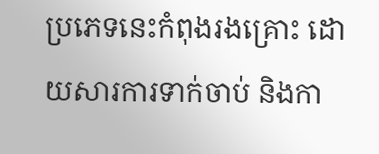ប្រភេទនេះកំពុងរងគ្រោះ ដោយសារការទាក់ចាប់ និងកា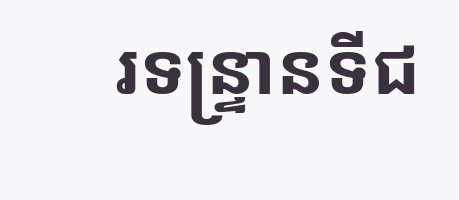រទន្ទ្រានទីជ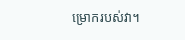ម្រោករបស់វា។